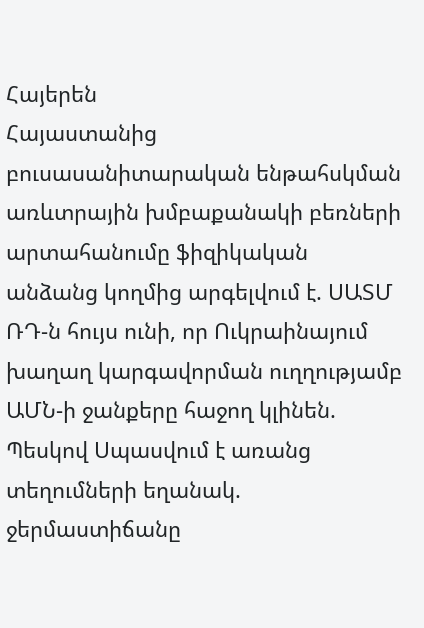Հայերեն
Հայաստանից բուսասանիտարական ենթահսկման առևտրային խմբաքանակի բեռների արտահանումը ֆիզիկական անձանց կողմից արգելվում է. ՍԱՏՄ ՌԴ-ն հույս ունի, որ Ուկրաինայում խաղաղ կարգավորման ուղղությամբ ԱՄՆ-ի ջանքերը հաջող կլինեն. Պեսկով Սպասվում է առանց տեղումների եղանակ. ջերմաստիճանը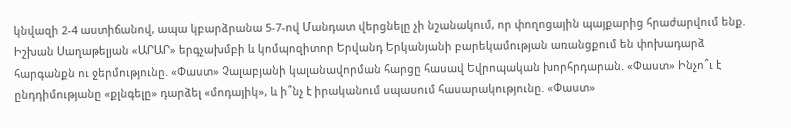կնվազի 2-4 աստիճանով, ապա կբարձրանա 5-7-ով Մանդատ վերցնելը չի նշանակում, որ փողոցային պայքարից հրաժարվում ենք. Իշխան Սաղաթելյան «ԱՐԱՐ» երգչախմբի և կոմպոզիտոր Երվանդ Երկանյանի բարեկամության առանցքում են փոխադարձ հարգանքն ու ջերմությունը. «Փաստ» Չալաբյանի կալանավորման հարցը հասավ Եվրոպական խորհրդարան. «Փաստ» Ինչո՞ւ է ընդդիմությանը «քլնգելը» դարձել «մոդայիկ», և ի՞նչ է իրականում սպասում հասարակությունը. «Փաստ»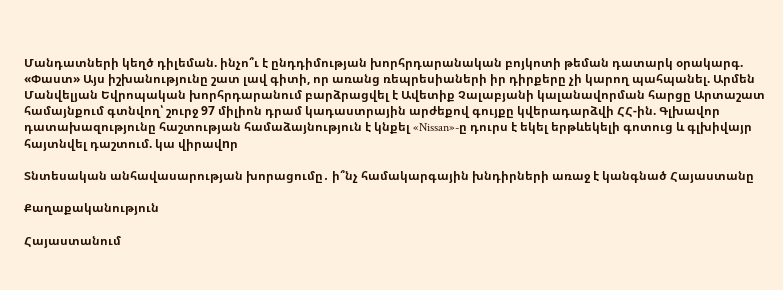Մանդատների կեղծ դիլեման. ինչո՞ւ է ընդդիմության խորհրդարանական բոյկոտի թեման դատարկ օրակարգ. «Փաստ» Այս իշխանությունը շատ լավ գիտի, որ առանց ռեպրեսիաների իր դիրքերը չի կարող պահպանել. Արմեն Մանվելյան Եվրոպական խորհրդարանում բարձրացվել է Ավետիք Չալաբյանի կալանավորման հարցը Արտաշատ համայնքում գտնվող՝ շուրջ 97 միլիոն դրամ կադաստրային արժեքով գույքը կվերադարձվի ՀՀ-ին. Գլխավոր դատախազությունը հաշտության համաձայնություն է կնքել «Nissan»-ը դուրս է եկել երթևեկելի գոտուց և գլխիվայր հայտնվել դաշտում. կա վիրավnր

Տնտեսական անհավասարության խորացումը․ ի՞նչ համակարգային խնդիրների առաջ է կանգնած Հայաստանը

Քաղաքականություն

Հայաստանում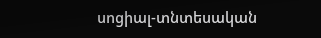սոցիալ-տնտեսական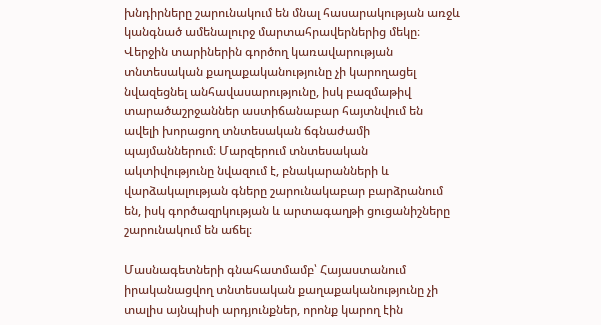խնդիրները շարունակում են մնալ հասարակության առջև կանգնած ամենալուրջ մարտահրավերներից մեկը։ Վերջին տարիներին գործող կառավարության տնտեսական քաղաքականությունը չի կարողացել նվազեցնել անհավասարությունը, իսկ բազմաթիվ տարածաշրջաններ աստիճանաբար հայտնվում են ավելի խորացող տնտեսական ճգնաժամի պայմաններում։ Մարզերում տնտեսական ակտիվությունը նվազում է, բնակարանների և վարձակալության գները շարունակաբար բարձրանում են, իսկ գործազրկության և արտագաղթի ցուցանիշները շարունակում են աճել։

Մասնագետների գնահատմամբ՝ Հայաստանում իրականացվող տնտեսական քաղաքականությունը չի տալիս այնպիսի արդյունքներ, որոնք կարող էին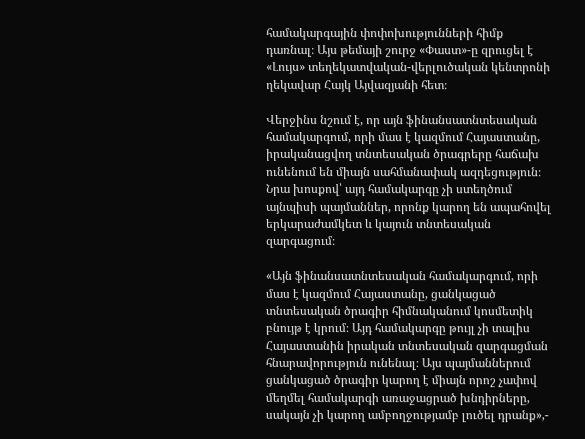համակարգային փոփոխությունների հիմք դառնալ։ Այս թեմայի շուրջ «Փաստ»-ը զրուցել է «Լույս» տեղեկատվական-վերլուծական կենտրոնի ղեկավար Հայկ Այվազյանի հետ։

Վերջինս նշում է, որ այն ֆինանսատնտեսական համակարգում, որի մաս է կազմում Հայաստանը, իրականացվող տնտեսական ծրագրերը հաճախ ունենում են միայն սահմանափակ ազդեցություն։ Նրա խոսքով՝ այդ համակարգը չի ստեղծում այնպիսի պայմաններ, որոնք կարող են ապահովել երկարաժամկետ և կայուն տնտեսական զարգացում։

«Այն ֆինանսատնտեսական համակարգում, որի մաս է կազմում Հայաստանը, ցանկացած տնտեսական ծրագիր հիմնականում կոսմետիկ բնույթ է կրում։ Այդ համակարգը թույլ չի տալիս Հայաստանին իրական տնտեսական զարգացման հնարավորություն ունենալ։ Այս պայմաններում ցանկացած ծրագիր կարող է միայն որոշ չափով մեղմել համակարգի առաջացրած խնդիրները, սակայն չի կարող ամբողջությամբ լուծել դրանք»,-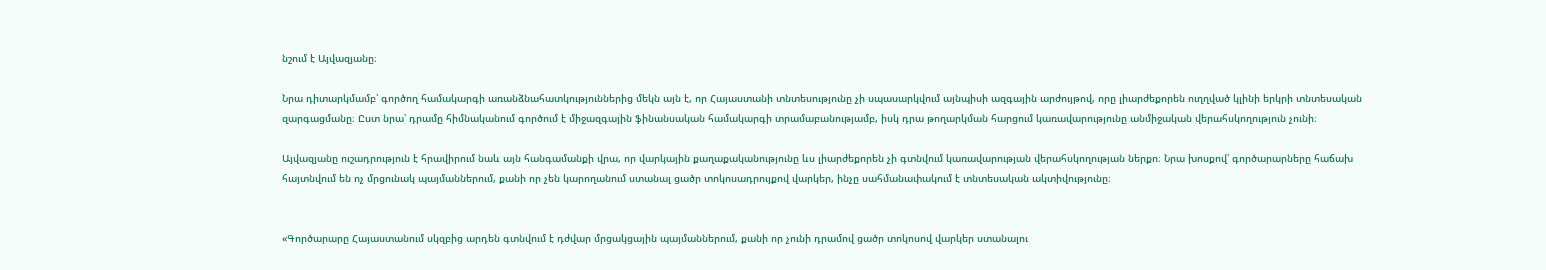նշում է Այվազյանը։

Նրա դիտարկմամբ՝ գործող համակարգի առանձնահատկություններից մեկն այն է, որ Հայաստանի տնտեսությունը չի սպասարկվում այնպիսի ազգային արժույթով, որը լիարժեքորեն ուղղված կլինի երկրի տնտեսական զարգացմանը։ Ըստ նրա՝ դրամը հիմնականում գործում է միջազգային ֆինանսական համակարգի տրամաբանությամբ, իսկ դրա թողարկման հարցում կառավարությունը անմիջական վերահսկողություն չունի։

Այվազյանը ուշադրություն է հրավիրում նաև այն հանգամանքի վրա, որ վարկային քաղաքականությունը ևս լիարժեքորեն չի գտնվում կառավարության վերահսկողության ներքո։ Նրա խոսքով՝ գործարարները հաճախ հայտնվում են ոչ մրցունակ պայմաններում, քանի որ չեն կարողանում ստանալ ցածր տոկոսադրույքով վարկեր, ինչը սահմանափակում է տնտեսական ակտիվությունը։


«Գործարարը Հայաստանում սկզբից արդեն գտնվում է դժվար մրցակցային պայմաններում, քանի որ չունի դրամով ցածր տոկոսով վարկեր ստանալու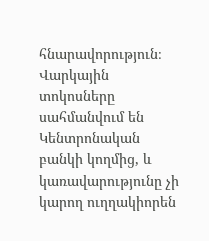հնարավորություն։ Վարկային տոկոսները սահմանվում են Կենտրոնական բանկի կողմից, և կառավարությունը չի կարող ուղղակիորեն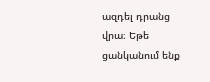ազդել դրանց վրա։ Եթե ցանկանում ենք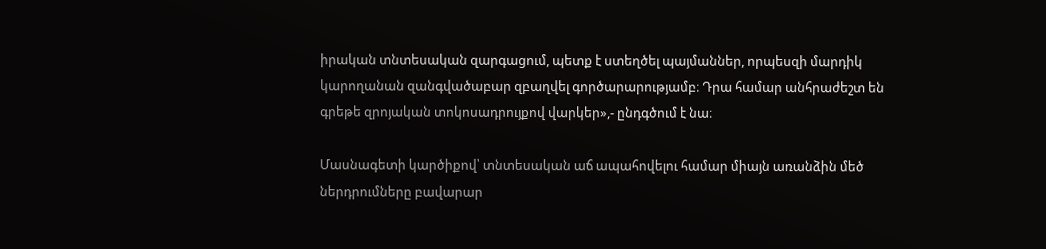իրական տնտեսական զարգացում, պետք է ստեղծել պայմաններ, որպեսզի մարդիկ կարողանան զանգվածաբար զբաղվել գործարարությամբ։ Դրա համար անհրաժեշտ են գրեթե զրոյական տոկոսադրույքով վարկեր»,- ընդգծում է նա։

Մասնագետի կարծիքով՝ տնտեսական աճ ապահովելու համար միայն առանձին մեծ ներդրումները բավարար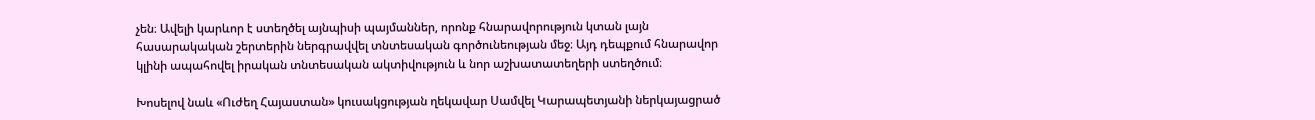չեն։ Ավելի կարևոր է ստեղծել այնպիսի պայմաններ, որոնք հնարավորություն կտան լայն հասարակական շերտերին ներգրավվել տնտեսական գործունեության մեջ։ Այդ դեպքում հնարավոր կլինի ապահովել իրական տնտեսական ակտիվություն և նոր աշխատատեղերի ստեղծում։

Խոսելով նաև «Ուժեղ Հայաստան» կուսակցության ղեկավար Սամվել Կարապետյանի ներկայացրած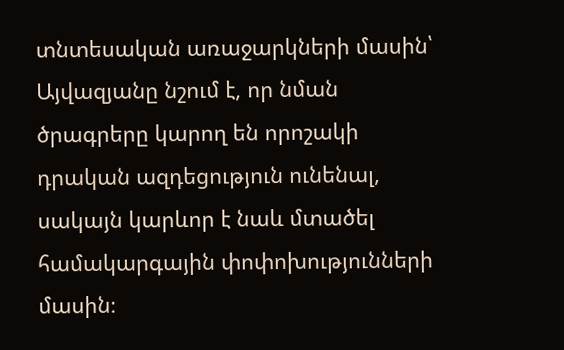տնտեսական առաջարկների մասին՝ Այվազյանը նշում է, որ նման ծրագրերը կարող են որոշակի դրական ազդեցություն ունենալ, սակայն կարևոր է նաև մտածել համակարգային փոփոխությունների մասին։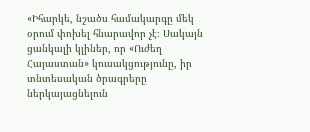«Իհարկե, նշածս համակարգը մեկ օրում փոխել հնարավոր չէ։ Սակայն ցանկալի կլիներ, որ «Ուժեղ Հայաստան» կուսակցությունը, իր տնտեսական ծրագրերը ներկայացնելուն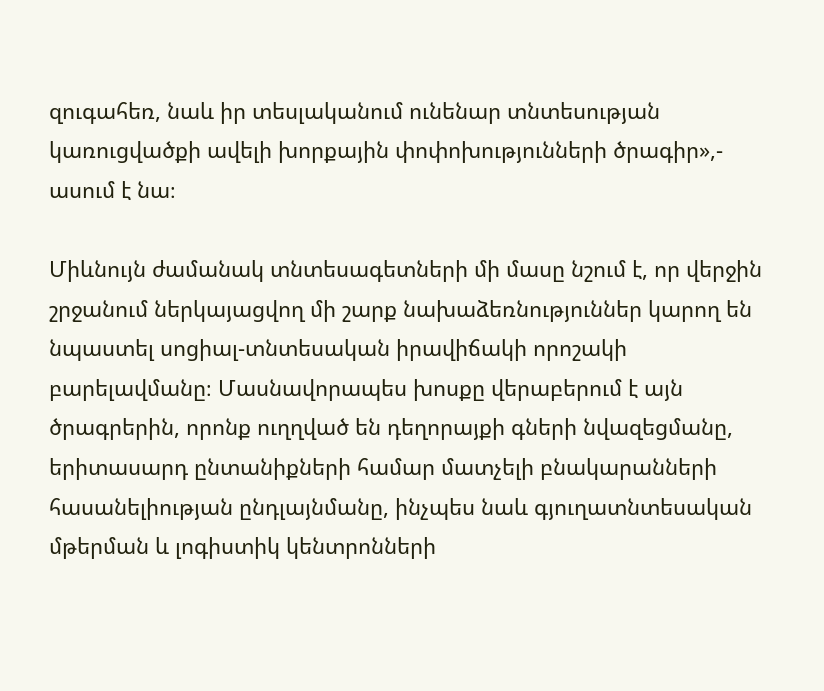զուգահեռ, նաև իր տեսլականում ունենար տնտեսության կառուցվածքի ավելի խորքային փոփոխությունների ծրագիր»,- ասում է նա։

Միևնույն ժամանակ տնտեսագետների մի մասը նշում է, որ վերջին շրջանում ներկայացվող մի շարք նախաձեռնություններ կարող են նպաստել սոցիալ-տնտեսական իրավիճակի որոշակի բարելավմանը։ Մասնավորապես խոսքը վերաբերում է այն ծրագրերին, որոնք ուղղված են դեղորայքի գների նվազեցմանը, երիտասարդ ընտանիքների համար մատչելի բնակարանների հասանելիության ընդլայնմանը, ինչպես նաև գյուղատնտեսական մթերման և լոգիստիկ կենտրոնների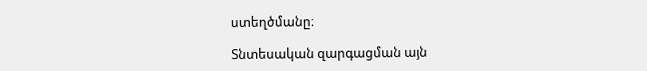ստեղծմանը։

Տնտեսական զարգացման այն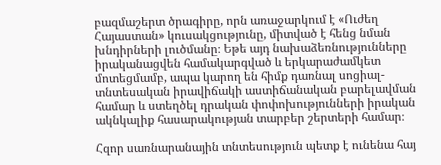բազմաշերտ ծրագիրը, որն առաջարկում է «Ուժեղ Հայաստան» կուսակցությունը, միտված է հենց նման խնդիրների լուծմանը։ Եթե այդ նախաձեռնությունները իրականացվեն համակարգված և երկարաժամկետ մոտեցմամբ, ապա կարող են հիմք դառնալ սոցիալ-տնտեսական իրավիճակի աստիճանական բարելավման համար և ստեղծել դրական փոփոխությունների իրական ակնկալիք հասարակության տարբեր շերտերի համար։

Հզոր սառնարանային տնտեսություն պետք է ունենա հայ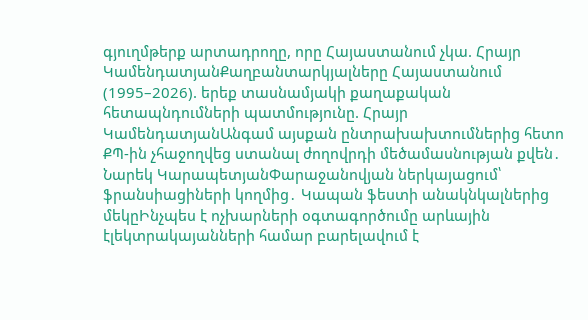գյուղմթերք արտադրողը, որը Հայաստանում չկա. Հրայր ԿամենդատյանՔաղբանտարկյալները Հայաստանում (1995–2026). երեք տասնամյակի քաղաքական հետապնդումների պատմությունը. Հրայր ԿամենդատյանԱնգամ այսքան ընտրախախտումներից հետո ՔՊ-ին չհաջողվեց ստանալ ժողովրդի մեծամասնության քվեն․ Նարեկ ԿարապետյանՓարաջանովյան ներկայացում՝ ֆրանսիացիների կողմից․ Կապան ֆեստի անակնկալներից մեկըԻնչպես է ոչխարների օգտագործումը արևային էլեկտրակայանների համար բարելավում է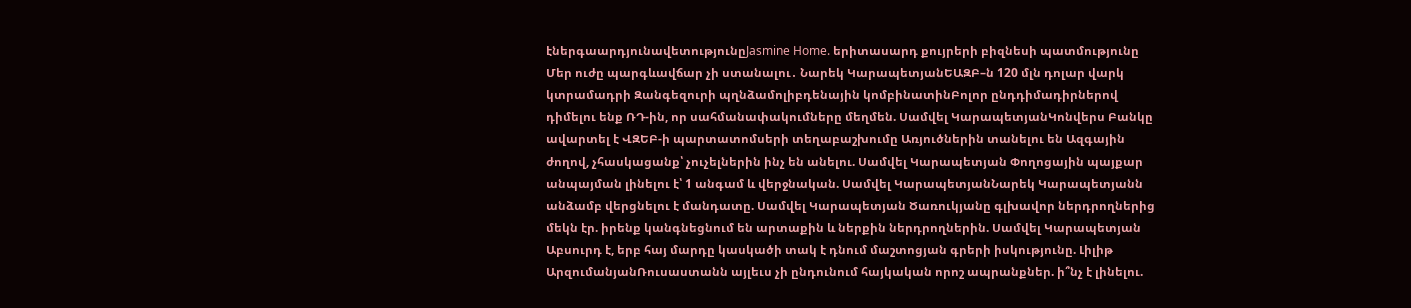էներգաարդյունավետությունըJasmine Home. երիտասարդ քույրերի բիզնեսի պատմությունը Մեր ուժը պարգևավճար չի ստանալու․ Նարեկ ԿարապետյանԵԱԶԲ–ն 120 մլն դոլար վարկ կտրամադրի Զանգեզուրի պղնձամոլիբդենային կոմբինատինԲոլոր ընդդիմադիրներով դիմելու ենք ՌԴ-ին, որ սահմանափակումները մեղմեն. Սամվել ԿարապետյանԿոնվերս Բանկը ավարտել է ՎԶԵԲ-ի պարտատոմսերի տեղաբաշխումը Առյուծներին տանելու են Ազգային ժողով, չհասկացանք՝ չուչելներին ինչ են անելու. Սամվել Կարապետյան Փողոցային պայքար անպայման լինելու է՝ 1 անգամ և վերջնական. Սամվել ԿարապետյանՆարեկ Կարապետյանն անձամբ վերցնելու է մանդատը. Սամվել Կարապետյան Ծառուկյանը գլխավոր ներդրողներից մեկն էր. իրենք կանգնեցնում են արտաքին և ներքին ներդրողներին. Սամվել Կարապետյան Աբսուրդ է, երբ հայ մարդը կասկածի տակ է դնում մաշտոցյան գրերի իսկությունը. Լիլիթ ԱրզումանյանՌուսաստանն այլեւս չի ընդունում հայկական որոշ ապրանքներ. ի՞նչ է լինելու.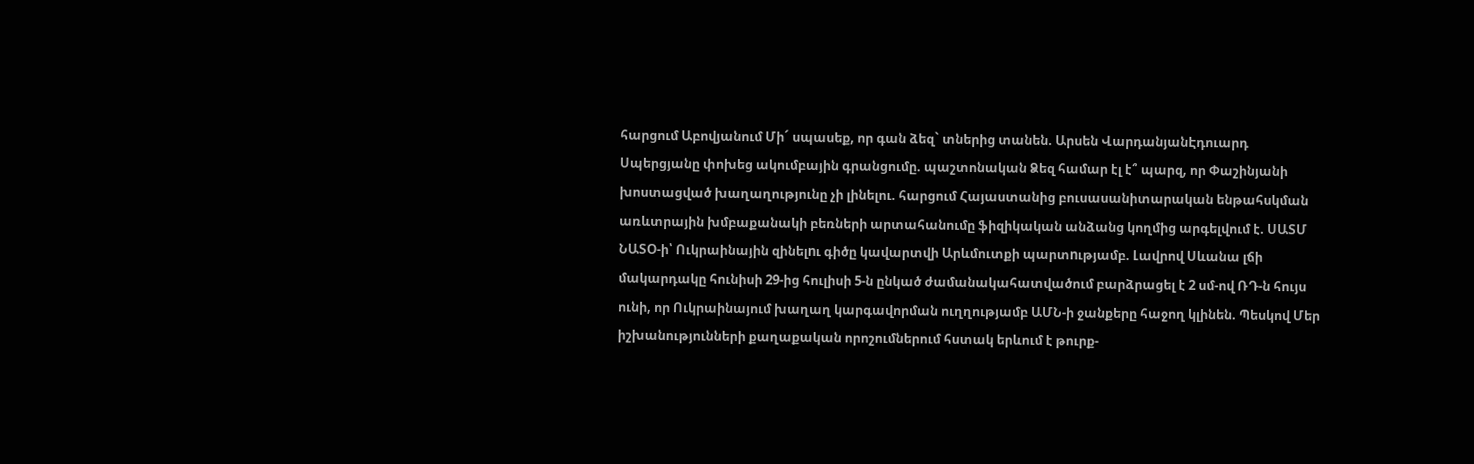հարցում Աբովյանում Մի´ սպասեք, որ գան ձեզ` տներից տանեն. Արսեն ՎարդանյանԷդուարդ Սպերցյանը փոխեց ակումբային գրանցումը. պաշտոնական Ձեզ համար էլ է՞ պարզ, որ Փաշինյանի խոստացված խաղաղությունը չի լինելու. հարցում Հայաստանից բուսասանիտարական ենթահսկման առևտրային խմբաքանակի բեռների արտահանումը ֆիզիկական անձանց կողմից արգելվում է. ՍԱՏՄ ՆԱՏՕ-ի՝ Ուկրաինային զինելnւ գիծը կավարտվի Արևմուտքի պարտnւթյամբ. Լավրով Սևանա լճի մակարդակը հունիսի 29-ից հուլիսի 5-ն ընկած ժամանակահատվածում բարձրացել է 2 սմ-ով ՌԴ-ն հույս ունի, որ Ուկրաինայում խաղաղ կարգավորման ուղղությամբ ԱՄՆ-ի ջանքերը հաջող կլինեն. Պեսկով Մեր իշխանությունների քաղաքական որոշումներում հստակ երևում է թուրք-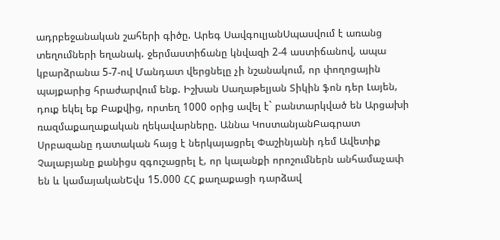ադրբեջանական շահերի գիծը. Արեգ ՍավգուլյանՍպասվում է առանց տեղումների եղանակ. ջերմաստիճանը կնվազի 2-4 աստիճանով, ապա կբարձրանա 5-7-ով Մանդատ վերցնելը չի նշանակում, որ փողոցային պայքարից հրաժարվում ենք. Իշխան Սաղաթելյան Տիկին ֆոն դեր Լայեն, դուք եկել եք Բաքվից, որտեղ 1000 օրից ավել է` բանտարկված են Արցախի ռազմաքաղաքական ղեկավարները. Աննա ԿոստանյանԲագրատ Սրբազանը դատական հայց է ներկայացրել Փաշինյանի դեմ Ավետիք Չալաբյանը քանիցս զգուշացրել է, որ կալանքի որոշումներն անհամաչափ են և կամայականԵվս 15.000 ՀՀ քաղաքացի դարձավ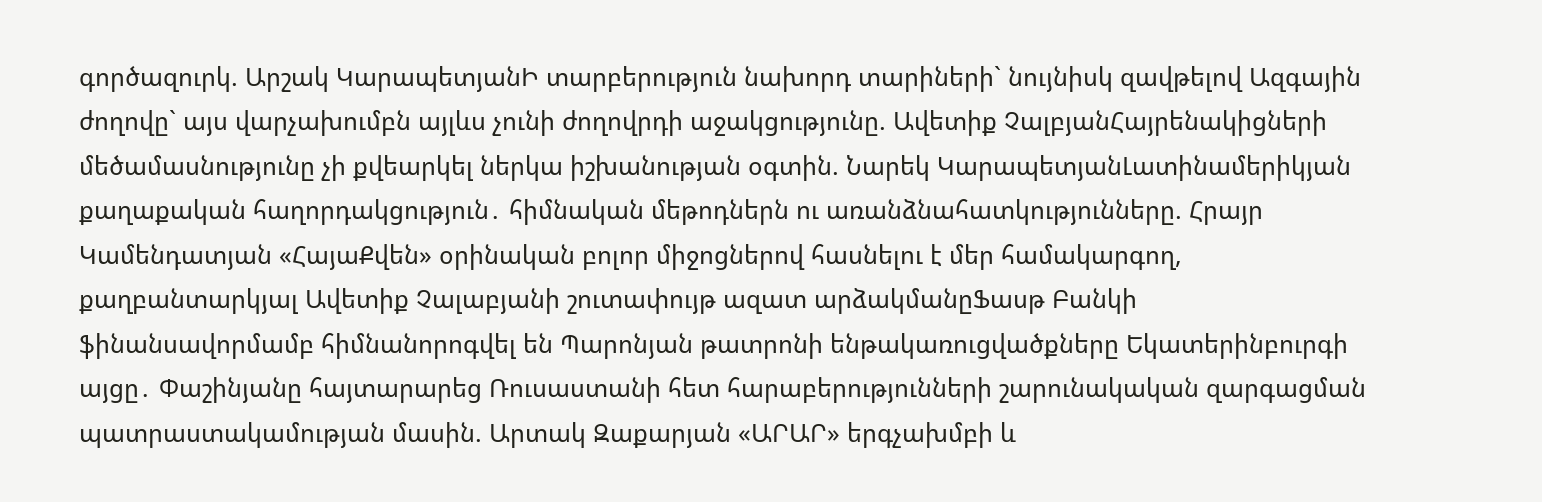գործազուրկ. Արշակ ԿարապետյանԻ տարբերություն նախորդ տարիների` նույնիսկ զավթելով Ազգային ժողովը` այս վարչախումբն այլևս չունի ժողովրդի աջակցությունը. Ավետիք ՉալբյանՀայրենակիցների մեծամասնությունը չի քվեարկել ներկա իշխանության օգտին. Նարեկ ԿարապետյանԼատինամերիկյան քաղաքական հաղորդակցություն․ հիմնական մեթոդներն ու առանձնահատկությունները. Հրայր Կամենդատյան «ՀայաՔվեն» օրինական բոլոր միջոցներով հասնելու է մեր համակարգող, քաղբանտարկյալ Ավետիք Չալաբյանի շուտափույթ ազատ արձակմանըՖասթ Բանկի ֆինանսավորմամբ հիմնանորոգվել են Պարոնյան թատրոնի ենթակառուցվածքները Եկատերինբուրգի այցը․ Փաշինյանը հայտարարեց Ռուսաստանի հետ հարաբերությունների շարունակական զարգացման պատրաստակամության մասին. Արտակ Զաքարյան «ԱՐԱՐ» երգչախմբի և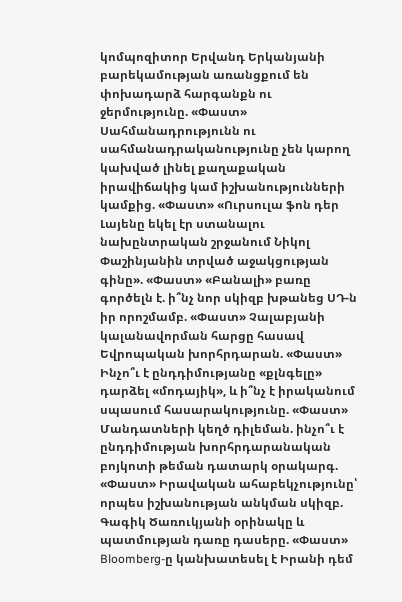կոմպոզիտոր Երվանդ Երկանյանի բարեկամության առանցքում են փոխադարձ հարգանքն ու ջերմությունը. «Փաստ» Սահմանադրությունն ու սահմանադրականությունը չեն կարող կախված լինել քաղաքական իրավիճակից կամ իշխանությունների կամքից. «Փաստ» «Ուրսուլա ֆոն դեր Լայենը եկել էր ստանալու նախընտրական շրջանում Նիկոլ Փաշինյանին տրված աջակցության գինը». «Փաստ» «Բանալի» բառը գործելն է. ի՞նչ նոր սկիզբ խթանեց ՍԴ-ն իր որոշմամբ. «Փաստ» Չալաբյանի կալանավորման հարցը հասավ Եվրոպական խորհրդարան. «Փաստ» Ինչո՞ւ է ընդդիմությանը «քլնգելը» դարձել «մոդայիկ», և ի՞նչ է իրականում սպասում հասարակությունը. «Փաստ» Մանդատների կեղծ դիլեման. ինչո՞ւ է ընդդիմության խորհրդարանական բոյկոտի թեման դատարկ օրակարգ. «Փաստ» Իրավական ահաբեկչությունը՝ որպես իշխանության անկման սկիզբ. Գագիկ Ծառուկյանի օրինակը և պատմության դառը դասերը. «Փաստ» Bloomberg-ը կանխատեսել է Իրանի դեմ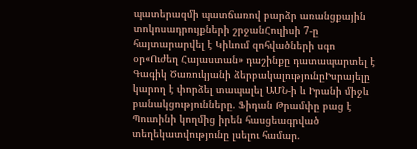պատերազմի պատճառով բարձր առանցքային տոկոսադրույքների շրջանՀուլիսի 7-ը հայտարարվել է Կիևում զոհվածների սգո օր«Ուժեղ Հայաստան» դաշինքը դատապարտել է Գագիկ Ծառուկյանի ձերբակալությունըԻսրայելը կարող է փորձել տապալել ԱՄՆ-ի և Իրանի միջև բանակցությունները. Ֆիդան Թրամփը բաց է Պուտինի կողմից իրեն հասցեագրված տեղեկատվությունը լսելու համար.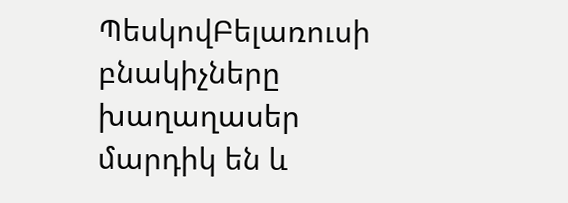ՊեսկովԲելառուսի բնակիչները խաղաղասեր մարդիկ են և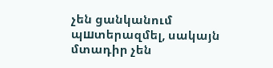չեն ցանկանում պшտերազմել, սակայն մտադիր չեն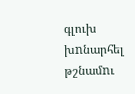գլուխ խnնարհել թշնամnւ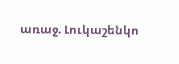առաջ. Լուկաշենկո